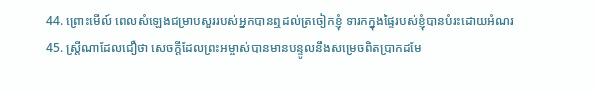44. ព្រោះមើល៍ ពេលសំឡេងជម្រាបសួររបស់អ្នកបានឮដល់ត្រចៀកខ្ញុំ ទារកក្នុងផ្ទៃរបស់ខ្ញុំបានបំរះដោយអំណរ
45. ស្ដ្រីណាដែលជឿថា សេចក្ដីដែលព្រះអម្ចាស់បានមានបន្ទូលនឹងសម្រេចពិតប្រាកដមែ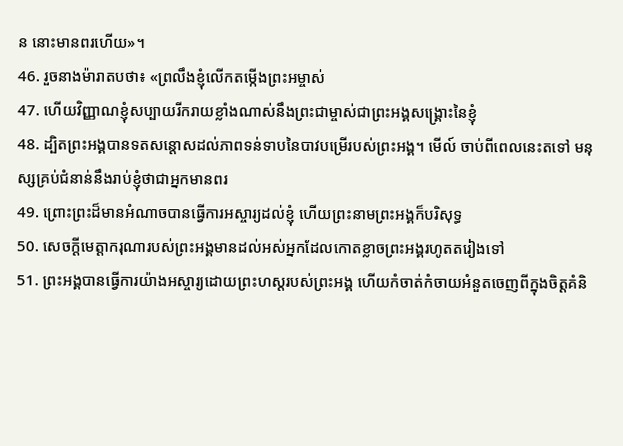ន នោះមានពរហើយ»។
46. រួចនាងម៉ារាតបថា៖ «ព្រលឹងខ្ញុំលើកតម្កើងព្រះអម្ចាស់
47. ហើយវិញ្ញាណខ្ញុំសប្បាយរីករាយខ្លាំងណាស់នឹងព្រះជាម្ចាស់ជាព្រះអង្គសង្គ្រោះនៃខ្ញុំ
48. ដ្បិតព្រះអង្គបានទតសន្ដោសដល់ភាពទន់ទាបនៃបាវបម្រើរបស់ព្រះអង្គ។ មើល៍ ចាប់ពីពេលនេះតទៅ មនុស្សគ្រប់ជំនាន់នឹងរាប់ខ្ញុំថាជាអ្នកមានពរ
49. ព្រោះព្រះដ៏មានអំណាចបានធ្វើការអស្ចារ្យដល់ខ្ញុំ ហើយព្រះនាមព្រះអង្គក៏បរិសុទ្ធ
50. សេចក្ដីមេត្ដាករុណារបស់ព្រះអង្គមានដល់អស់អ្នកដែលកោតខ្លាចព្រះអង្គរហូតតរៀងទៅ
51. ព្រះអង្គបានធ្វើការយ៉ាងអស្ចារ្យដោយព្រះហស្ដរបស់ព្រះអង្គ ហើយកំចាត់កំចាយអំនួតចេញពីក្នុងចិត្ដគំនិ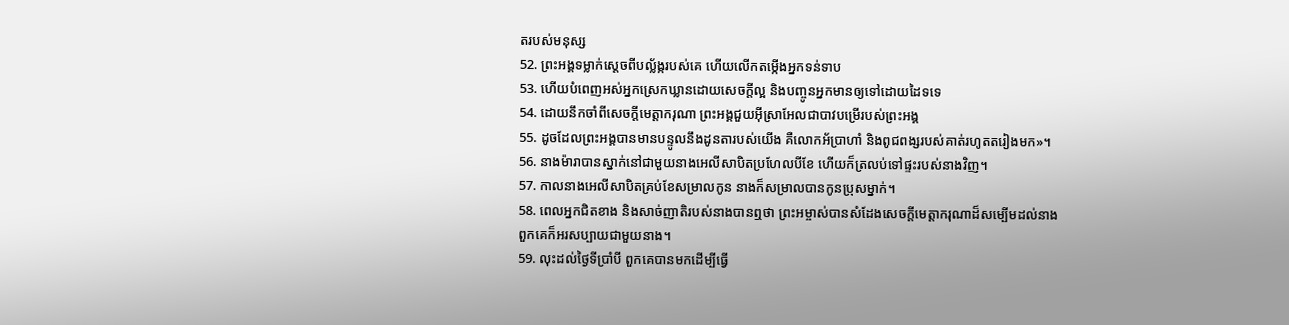តរបស់មនុស្ស
52. ព្រះអង្គទម្លាក់ស្ដេចពីបល្ល័ង្ករបស់គេ ហើយលើកតម្កើងអ្នកទន់ទាប
53. ហើយបំពេញអស់អ្នកស្រេកឃ្លានដោយសេចក្ដីល្អ និងបញ្ចូនអ្នកមានឲ្យទៅដោយដៃទទេ
54. ដោយនឹកចាំពីសេចក្ដីមេត្តាករុណា ព្រះអង្គជួយអ៊ីស្រាអែលជាបាវបម្រើរបស់ព្រះអង្គ
55. ដូចដែលព្រះអង្គបានមានបន្ទូលនឹងដូនតារបស់យើង គឺលោកអ័ប្រាហាំ និងពូជពង្សរបស់គាត់រហូតតរៀងមក»។
56. នាងម៉ារាបានស្នាក់នៅជាមួយនាងអេលីសាបិតប្រហែលបីខែ ហើយក៏ត្រលប់ទៅផ្ទះរបស់នាងវិញ។
57. កាលនាងអេលីសាបិតគ្រប់ខែសម្រាលកូន នាងក៏សម្រាលបានកូនប្រុសម្នាក់។
58. ពេលអ្នកជិតខាង និងសាច់ញាតិរបស់នាងបានឮថា ព្រះអម្ចាស់បានសំដែងសេចក្ដីមេត្ដាករុណាដ៏សម្បើមដល់នាង ពួកគេក៏អរសប្បាយជាមួយនាង។
59. លុះដល់ថ្ងៃទីប្រាំបី ពួកគេបានមកដើម្បីធ្វើ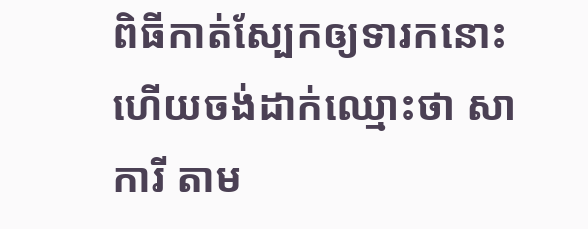ពិធីកាត់ស្បែកឲ្យទារកនោះ ហើយចង់ដាក់ឈ្មោះថា សាការី តាម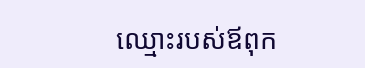ឈ្មោះរបស់ឪពុក